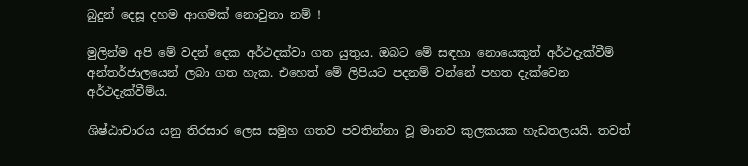බුදුන් දෙසූ දහම ආගමක් නොවුනා නම් !

මුලින්ම අපි මේ වදන් දෙක අර්ථදක්වා ගත යුතුය. ඔබට මේ සඳහා නොයෙකුත් අර්ථදැක්වීම් අන්තර්ජාලයෙන් ලබා ගත හැක. එහෙත් මේ ලිපියට පදනම් වන්නේ පහත දැක්වෙන අර්ථදැක්වීම්ය.

ශිෂ්ඨාචාරය යනු තිරසාර ලෙස සමුහ ගතව පවතින්නා වූ මානව කුලකයක හැඩතලයයි. තවත්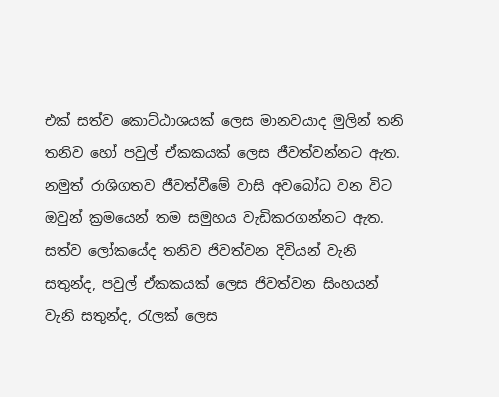එක් සත්ව කොට්ඨාශයක් ලෙස මානවයාද මුලින් තනි තනිව හෝ පවුල් ඒකකයක් ලෙස ජීවත්වන්නට ඇත. නමුත් රාශිගතව ජීවත්වීමේ වාසි අවබෝධ වන විට ඔවුන් ක්‍රමයෙන් තම සමුහය වැඩිකරගන්නට ඇත. සත්ව ලෝකයේද තනිව ජිවත්වන දිවියන් වැනි සතුන්ද, පවුල් ඒකකයක් ලෙස ජිවත්වන සිංහයන් වැනි සතුන්ද, රැලක් ලෙස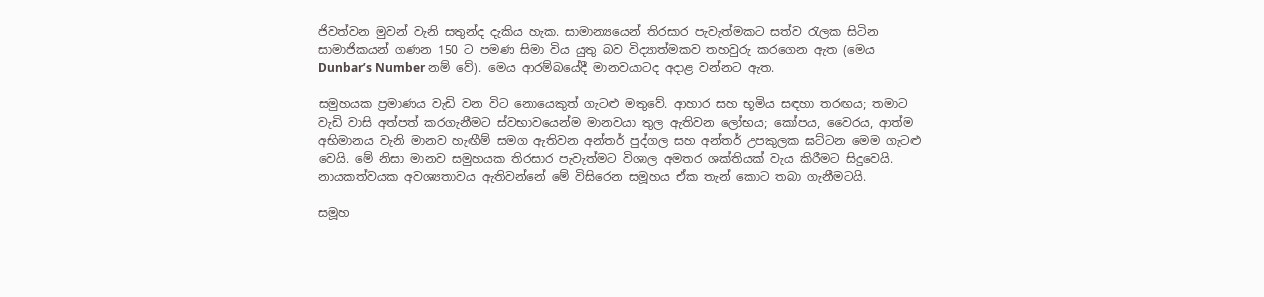ජිවත්වන මුවන් වැනි සතුන්ද දැකිය හැක. සාමාන්‍යයෙන් තිරසාර පැවැත්මකට සත්ව රැලක සිටින සාමාජිකයන් ගණන 150 ට පමණ සිමා විය යුතු බව විද්‍යාත්මකව තහවුරු කරගෙන ඇත (මෙය Dunbar’s Number නම් වේ). මෙය ආරම්බයේදී මානවයාටද අදාළ වන්නට ඇත.

සමුහයක ප්‍රමාණය වැඩි වන විට නොයෙකුත් ගැටළු මතුවේ. ආහාර සහ භූමිය සඳහා තරඟය; තමාට වැඩි වාසි අත්පත් කරගැනීමට ස්වභාවයෙන්ම මානවයා තුල ඇතිවන ලෝභය; කෝපය, වෛරය, ආත්ම අභිමානය වැනි මානව හැඟීම් සමග ඇතිවන අන්තර් පුද්ගල සහ අන්තර් උපකුලක ඝට්ටන මෙම ගැටළු වෙයි. මේ නිසා මානව සමුහයක තිරසාර පැවැත්මට විශාල අමතර ශක්තියක් වැය කිරීමට සිදුවෙයි. නායකත්වයක අවශ්‍යතාවය ඇතිවන්නේ මේ විසිරෙන සමූහය ඒක තැන් කොට තබා ගැනීමටයි.

සමූහ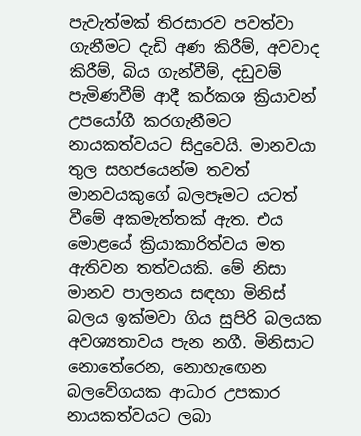පැවැත්මක් තිරසාරව පවත්වා ගැනීමට දැඩි අණ කිරීම්, අවවාද කිරීම්, බිය ගැන්වීම්, දඩුවම් පැමිණවීම් ආදී කර්කශ ක්‍රියාවන් උපයෝගී කරගැනීමට නායකත්වයට සිදුවෙයි. මානවයා තුල සහජයෙන්ම තවත් මානවයකුගේ බලපෑමට යටත් වීමේ අකමැත්තක් ඇත. එය මොළයේ ක්‍රියාකාරිත්වය මත ඇතිවන තත්වයකි. මේ නිසා මානව පාලනය සඳහා මිනිස් බලය ඉක්මවා ගිය සුපිරි බලයක අවශ්‍යතාවය පැන නගී. මිනිසාට නොතේරෙන, නොහැඟෙන බලවේගයක ආධාර උපකාර නායකත්වයට ලබා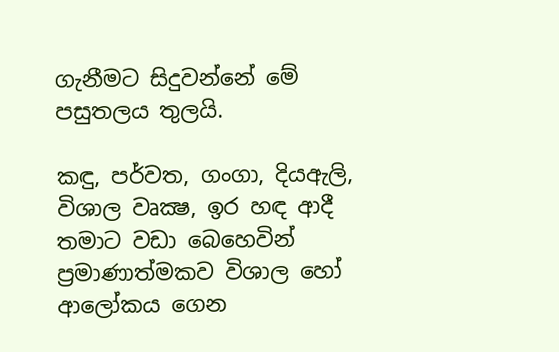ගැනීමට සිදුවන්නේ මේ පසුතලය තුලයි.

කඳු, පර්වත, ගංගා, දියඇලි, විශාල වෘක්‍ෂ, ඉර හඳ ආදී තමාට වඩා බෙහෙවින් ප්‍රමාණාත්මකව විශාල හෝ ආලෝකය ගෙන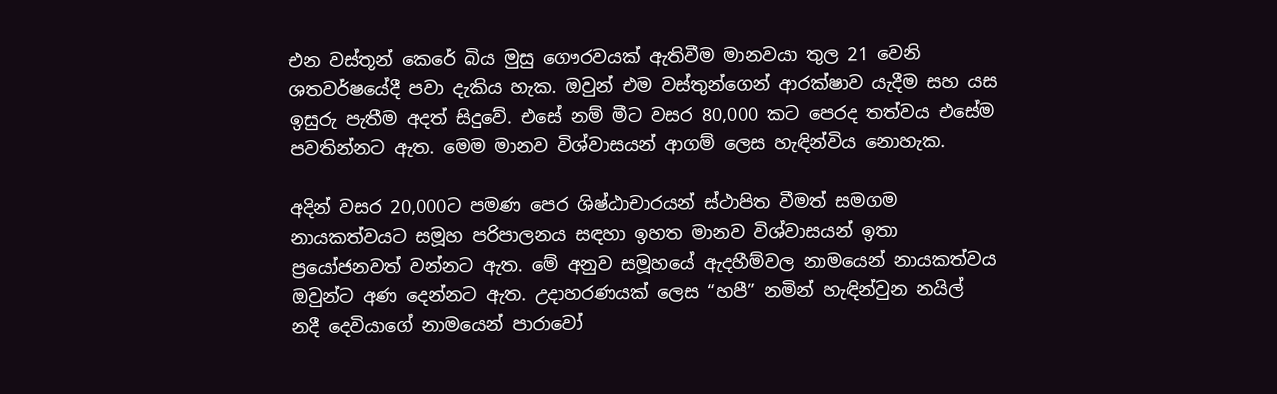එන වස්තූන් කෙරේ බිය මුසු ගෞරවයක් ඇතිවීම මානවයා තුල 21 වෙනි ශතවර්ෂයේදී පවා දැකිය හැක. ඔවුන් එම වස්තුන්ගෙන් ආරක්ෂාව යැදීම සහ යස ඉසුරු පැතීම අදත් සිදුවේ. එසේ නම් මීට වසර 80,000 කට පෙරද තත්වය එසේම පවතින්නට ඇත. මෙම මානව විශ්වාසයන් ආගම් ලෙස හැඳින්විය නොහැක.

අදින් වසර 20,000ට පමණ පෙර ශිෂ්ඨාචාරයන් ස්ථාපිත වීමත් සමගම නායකත්වයට සමූහ පරිපාලනය සඳහා ඉහත මානව විශ්වාසයන් ඉතා ප්‍රයෝජනවත් වන්නට ඇත. මේ අනුව සමූහයේ ඇදහීම්වල නාමයෙන් නායකත්වය ඔවුන්ට අණ දෙන්නට ඇත. උදාහරණයක් ලෙස “හපී” නමින් හැඳින්වුන නයිල් නදී දෙවියාගේ නාමයෙන් පාරාවෝ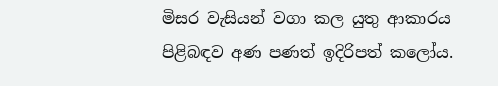මිසර වැසියන් වගා කල යුතු ආකාරය පිළිබඳව අණ පණත් ඉදිරිපත් කලෝය.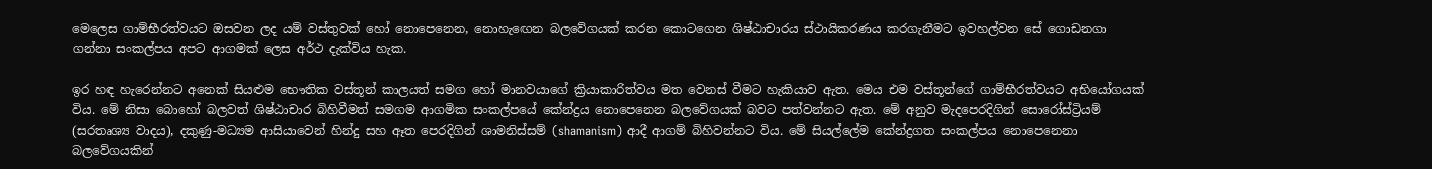මෙලෙස ගාම්භීරත්වයට ඔසවන ලද යම් වස්තුවක් හෝ නොපෙනෙන, නොහැඟෙන බලවේගයක් කරන කොටගෙන ශිෂ්ඨාචාරය ස්ථායිකරණය කරගැනීමට ඉවහල්වන සේ ගොඩනගා ගන්නා සංකල්පය අපට ආගමක් ලෙස අර්ථ දැක්විය හැක.

ඉර හඳ හැරෙන්නට අනෙක් සියළුම භෞතික වස්තූන් කාලයත් සමග හෝ මානවයාගේ ක්‍රියාකාරිත්වය මත වෙනස් වීමට හැකියාව ඇත. මෙය එම වස්තූන්ගේ ගාම්භීරත්වයට අභියෝගයක් විය. මේ නිසා බොහෝ බලවත් ශිෂ්ඨාචාර බිහිවීමත් සමගම ආගමික සංකල්පයේ කේන්ද්‍රය නොපෙනෙන බලවේගයක් බවට පත්වන්නට ඇත. මේ අනුව මැදපෙරදිගින් සොරෝස්ට්‍රියම් (සරතෘශ්‍ය වාදය), දකුණු-මධ්‍යම ආසියාවෙන් හින්දු සහ ඈත පෙරදිගින් ශාමනිස්සම් (shamanism) ආදී ආගම් බිහිවන්නට විය. මේ සියල්ලේම කේන්ද්‍රගත සංකල්පය නොපෙනෙනා බලවේගයකින්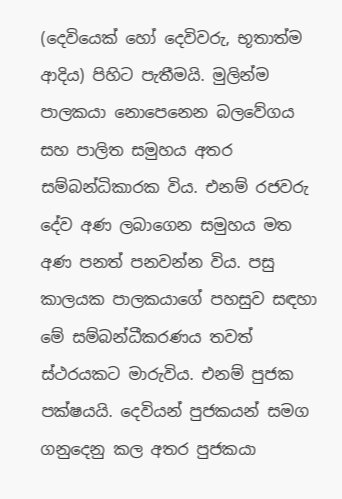(දෙවියෙක් හෝ දෙවිවරු, භූතාත්ම ආදිය) පිහිට පැතීමයි. මුලින්ම පාලකයා නොපෙනෙන බලවේගය සහ පාලිත සමුහය අතර සම්බන්ධිකාරක විය. එනම් රජවරු දේව අණ ලබාගෙන සමුහය මත අණ පනත් පනවන්න විය. පසු කාලයක පාලකයාගේ පහසුව සඳහා මේ සම්බන්ධීකරණය තවත් ස්ථරයකට මාරුවිය. එනම් පුජක පක්ෂයයි. දෙවියන් පුජකයන් සමග ගනුදෙනු කල අතර පුජකයා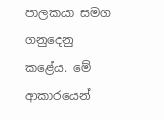පාලකයා සමග ගනුදෙනු කළේය. මේ ආකාරයෙන්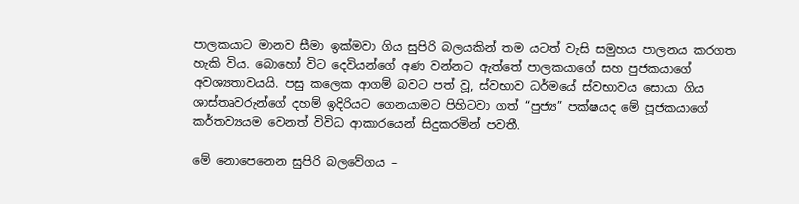පාලකයාට මානව සීමා ඉක්මවා ගිය සුපිරි බලයකින් තම යටත් වැසි සමුහය පාලනය කරගත හැකි විය. බොහෝ විට දෙවියන්ගේ අණ වන්නට ඇත්තේ පාලකයාගේ සහ පුජකයාගේ අවශ්‍යතාවයයි. පසු කලෙක ආගම් බවට පත් වූ, ස්වභාව ධර්මයේ ස්වභාවය සොයා ගිය ශාස්තෘවරුන්ගේ දහම් ඉදිරියට ගෙනයාමට පිහිටවා ගත් “පුජ්‍ය” පක්ෂයද මේ පූජකයාගේ කර්තව්‍යයම වෙනත් විවිධ ආකාරයෙන් සිදුකරමින් පවතී.

මේ නොපෙනෙන සුපිරි බලවේගය –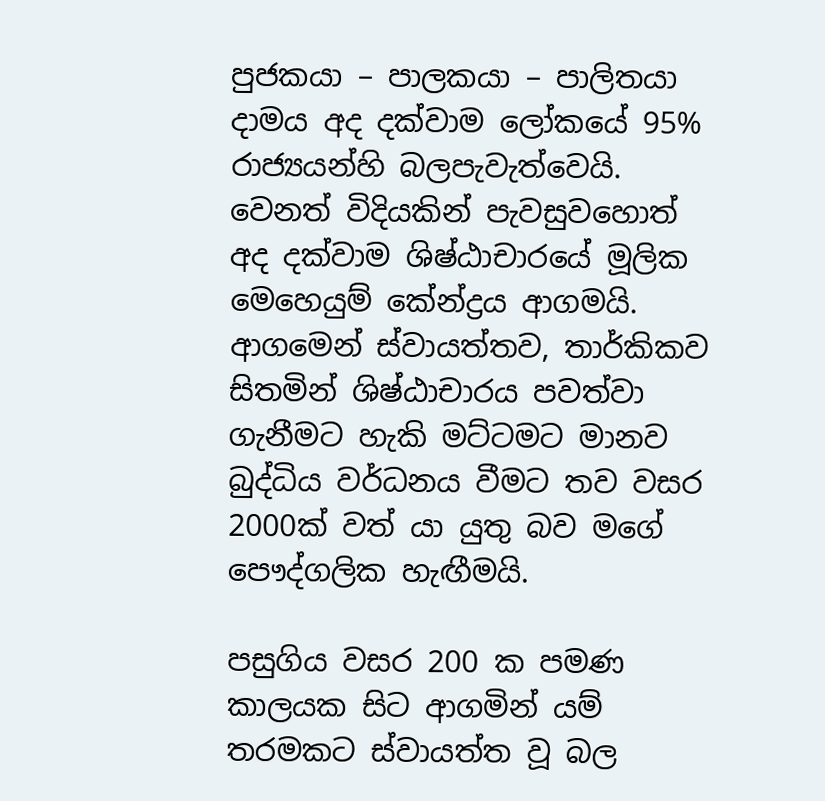පුජකයා – පාලකයා – පාලිතයා දාමය අද දක්වාම ලෝකයේ 95% රාජ්‍යයන්හි බලපැවැත්වෙයි. වෙනත් විදියකින් පැවසුවහොත් අද දක්වාම ශිෂ්ඨාචාරයේ මූලික මෙහෙයුම් කේන්ද්‍රය ආගමයි. ආගමෙන් ස්වායත්තව, තාර්කිකව සිතමින් ශිෂ්ඨාචාරය පවත්වා ගැනීමට හැකි මට්ටමට මානව බුද්ධිය වර්ධනය වීමට තව වසර 2000ක් වත් යා යුතු බව මගේ පෞද්ගලික හැඟීමයි.

පසුගිය වසර 200 ක පමණ කාලයක සිට ආගමින් යම් තරමකට ස්වායත්ත වූ බල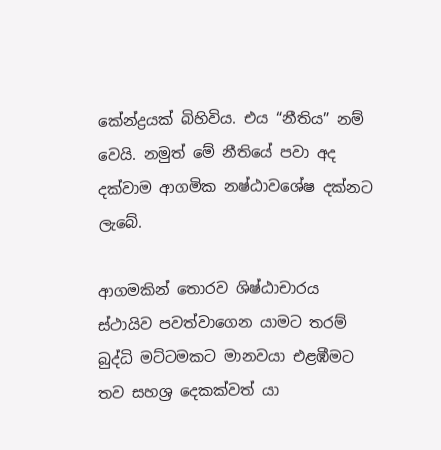කේන්ද්‍රයක් බිහිවිය. එය “නීතිය” නම් වෙයි. නමුත් මේ නීතියේ පවා අද දක්වාම ආගමික නෂ්ඨාවශේෂ දක්නට ලැබේ.

ආගමකින් තොරව ශිෂ්ඨාචාරය ස්ථායිව පවත්වාගෙන යාමට තරම් බුද්ධි මට්ටමකට මානවයා එළඹීමට තව සහශ්‍ර දෙකක්වත් යා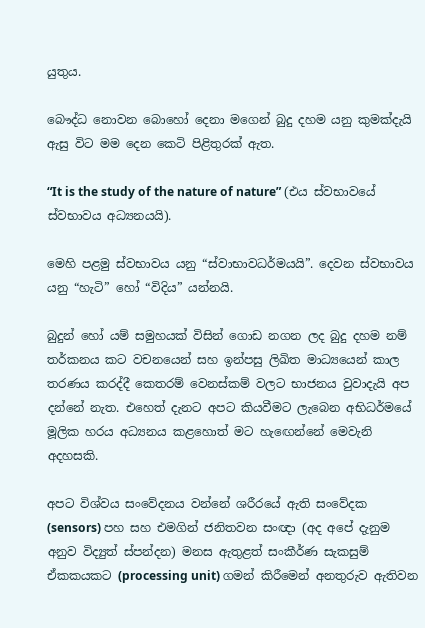යුතුය.

බෞද්ධ නොවන බොහෝ දෙනා මගෙන් බුදු දහම යනු කුමක්දැයි ඇසු විට මම දෙන කෙටි පිළිතුරක් ඇත.

“It is the study of the nature of nature” (එය ස්වභාවයේ ස්වභාවය අධ්‍යනයයි).

මෙහි පළමු ස්වභාවය යනු “ස්වාභාවධර්මයයි”. දෙවන ස්වභාවය යනු “හැටි” හෝ “විදිය” යන්නයි.

බුදුන් හෝ යම් සමුහයක් විසින් ගොඩ නගන ලද බුදු දහම නම් තර්කනය කට වචනයෙන් සහ ඉන්පසු ලිඛිත මාධ්‍යයෙන් කාල තරණය කරද්දී කෙතරම් වෙනස්කම් වලට භාජනය වුවාදැයි අප දන්නේ නැත. එහෙත් දැනට අපට කියවීමට ලැබෙන අභිධර්මයේ මූලික හරය අධ්‍යනය කළහොත් මට හැඟෙන්නේ මෙවැනි අදහසකි.

අපට විශ්වය සංවේදනය වන්නේ ශරීරයේ ඇති සංවේදක (sensors) පහ සහ එමගින් ජනිතවන සංඥා (අද අපේ දැනුම අනුව විද්‍යුත් ස්පන්දන) මනස ඇතුළත් සංකීර්ණ සැකසුම් ඒකකයකට (processing unit) ගමන් කිරීමෙන් අනතුරුව ඇතිවන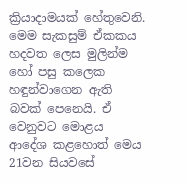ක්‍රියාදාමයක් හේතුවෙනි. මෙම සැකසුම් ඒකකය හදවත ලෙස මුලින්ම හෝ පසු කලෙක හඳුන්වාගෙන ඇති බවක් පෙනෙයි. ඒ වෙනුවට මොළය ආදේශ කළහොත් මෙය 21වන සියවසේ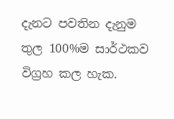දැනට පවතින දැනුම තුල 100%ම සාර්ථකව විග්‍රහ කල හැක.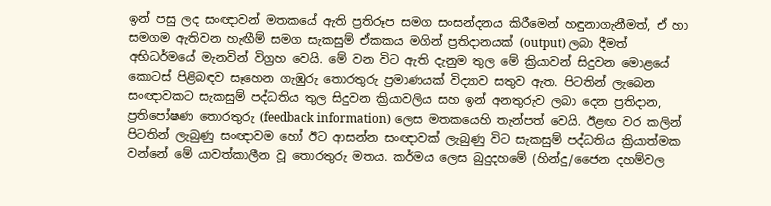ඉන් පසු ලද සංඥාවන් මතකයේ ඇති ප්‍රතිරූප සමග සංසන්දනය කිරීමෙන් හඳුනාගැනීමත්, ඒ හා සමගම ඇතිවන හැඟීම් සමග සැකසුම් ඒකකය මගින් ප්‍රතිදානයක් (output) ලබා දීමත් අභිධර්මයේ මැනවින් විග්‍රහ වෙයි. මේ වන විට ඇති දැනුම තුල මේ ක්‍රියාවන් සිදුවන මොළයේ කොටස් පිළිබඳව සෑහෙන ගැඹුරු තොරතුරු ප්‍රමාණයක් විද්‍යාව සතුව ඇත. පිටතින් ලැබෙන සංඥාවකට සැකසුම් පද්ධතිය තුල සිදුවන ක්‍රියාවලිය සහ ඉන් අනතුරුව ලබා දෙන ප්‍රතිදාන, ප්‍රතිපෝෂණ තොරතුරු (feedback information) ලෙස මතකයෙහි තැන්පත් වෙයි. ඊළඟ වර කලින් පිටතින් ලැබුණු සංඥාවම හෝ ඊට ආසන්න සංඥාවක් ලැබුණු විට සැකසුම් පද්ධතිය ක්‍රියාත්මක වන්නේ මේ යාවත්කාලීන වූ තොරතුරු මතය. කර්මය ලෙස බුදුදහමේ (හින්දු/ජෛන දහම්වල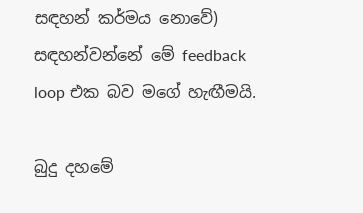සඳහන් කර්මය නොවේ) සඳහන්වන්නේ මේ feedback loop එක බව මගේ හැඟීමයි.

බුදු දහමේ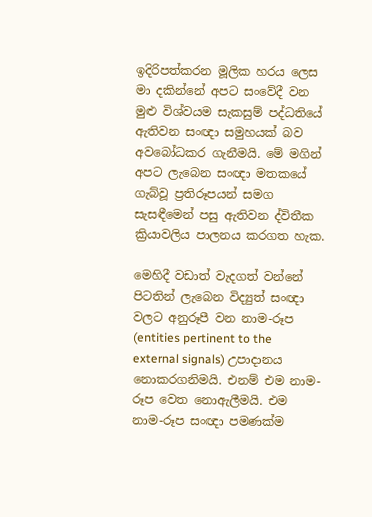ඉදිරිපත්කරන මූලික හරය ලෙස මා දකින්නේ අපට සංවේදී වන මුළු විශ්වයම සැකසුම් පද්ධතියේ ඇතිවන සංඥා සමුහයක් බව අවබෝධකර ගැනීමයි. මේ මගින් අපට ලැබෙන සංඥා මතකයේ ගැබ්වූ ප්‍රතිරූපයන් සමග සැසඳීමෙන් පසු ඇතිවන ද්විතීක ක්‍රියාවලිය පාලනය කරගත හැක.

මෙහිදී වඩාත් වැදගත් වන්නේ පිටතින් ලැබෙන විද්‍යුත් සංඥා වලට අනුරූපී වන නාම-රූප (entities pertinent to the external signals) උපාදානය නොකරගනිමයි. එනම් එම නාම-රූප වෙත නොඇලීමයි. එම නාම-රූප සංඥා පමණක්ම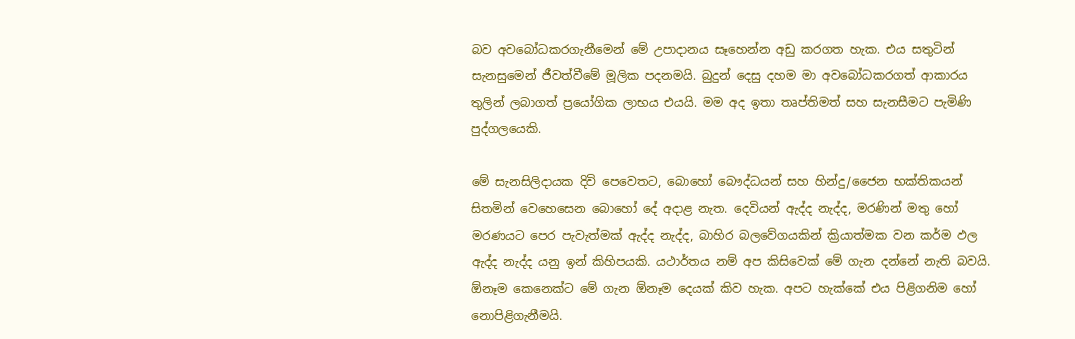බව අවබෝධකරගැනීමෙන් මේ උපාදානය සෑහෙන්න අඩු කරගත හැක. එය සතුටින් සැනසුමෙන් ජීවත්වීමේ මූලික පදනමයි. බුදුන් දෙසු දහම මා අවබෝධකරගත් ආකාරය තුලින් ලබාගත් ප්‍රයෝගික ලාභය එයයි. මම අද ඉතා තෘප්තිමත් සහ සැනසීමට පැමිණි පුද්ගලයෙකි.

මේ සැනසිලිදායක දිවි පෙවෙතට, බොහෝ බෞද්ධයන් සහ හින්දු/ජෛන භක්තිකයන් සිතමින් වෙහෙසෙන බොහෝ දේ අදාළ නැත. දෙවියන් ඇද්ද නැද්ද, මරණින් මතු හෝ මරණයට පෙර පැවැත්මක් ඇද්ද නැද්ද, බාහිර බලවේගයකින් ක්‍රියාත්මක වන කර්ම ඵල ඇද්ද නැද්ද යනු ඉන් කිහිපයකි. යථාර්තය නම් අප කිසිවෙක් මේ ගැන දන්නේ නැති බවයි. ඕනෑම කෙනෙක්ට මේ ගැන ඕනෑම දෙයක් කිව හැක. අපට හැක්කේ එය පිළිගනිම හෝ නොපිළිගැනීමයි.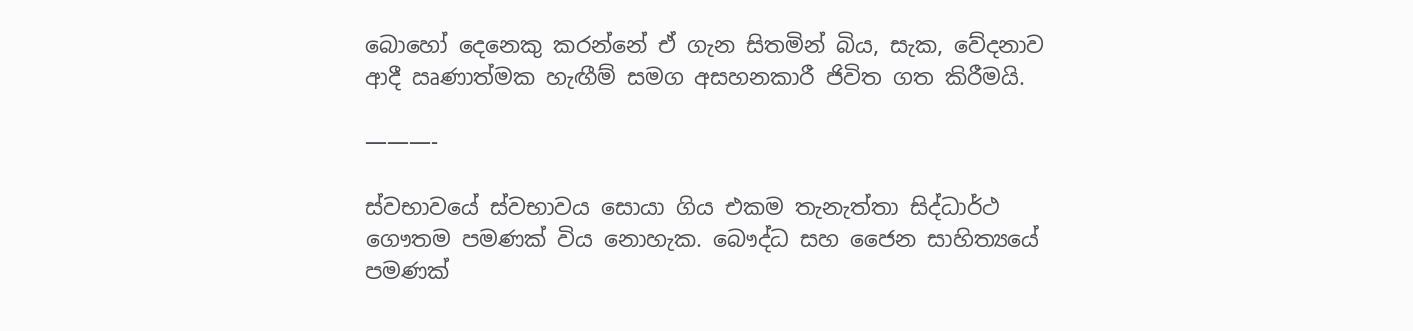බොහෝ දෙනෙකු කරන්නේ ඒ ගැන සිතමින් බිය, සැක, වේදනාව ආදී ඍණාත්මක හැඟීම් සමග අසහනකාරී ජිවිත ගත කිරීමයි.

———-

ස්වභාවයේ ස්වභාවය සොයා ගිය එකම තැනැත්තා සිද්ධාර්ථ ගෞතම පමණක් විය නොහැක. බෞද්ධ සහ ජෛන සාහිත්‍යයේ පමණක්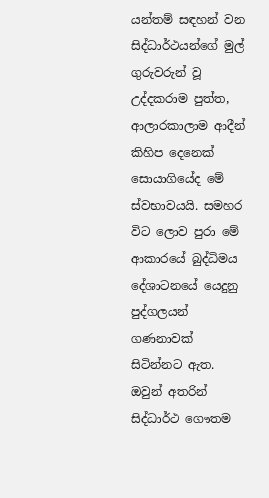යන්තම් සඳහන් වන සිද්ධාර්ථයන්ගේ මුල් ගුරුවරුන් වූ උද්දකරාම පුත්ත, ආලාරකාලාම ආදීන් කිහිප දෙනෙක් සොයාගියේද මේ ස්වභාවයයි. සමහර විට ලොව පුරා මේ ආකාරයේ බුද්ධිමය දේශාටනයේ යෙදුනු පුද්ගලයන් ගණනාවක් සිටින්නට ඇත. ඔවුන් අතරින් සිද්ධාර්ථ ගෞතම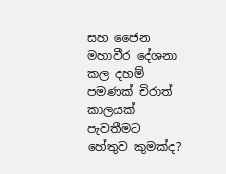සහ ජෛන මහාවීර දේශනා කල දහම් පමණක් චිරාත් කාලයක් පැවතීමට හේතුව කුමක්ද?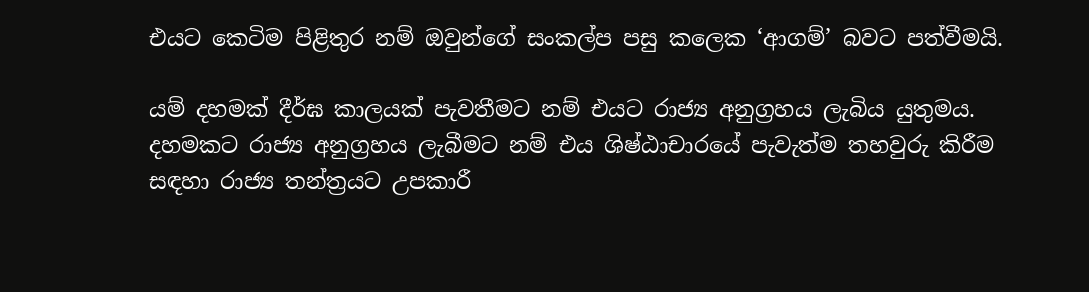එයට කෙටිම පිළිතුර නම් ඔවුන්ගේ සංකල්ප පසු කලෙක ‘ආගම්’ බවට පත්වීමයි.

යම් දහමක් දීර්ඝ කාලයක් පැවතීමට නම් එයට රාජ්‍ය අනුග්‍රහය ලැබිය යුතුමය. දහමකට රාජ්‍ය අනුග්‍රහය ලැබීමට නම් එය ශිෂ්ඨාචාරයේ පැවැත්ම තහවුරු කිරීම සඳහා රාජ්‍ය තන්ත්‍රයට උපකාරී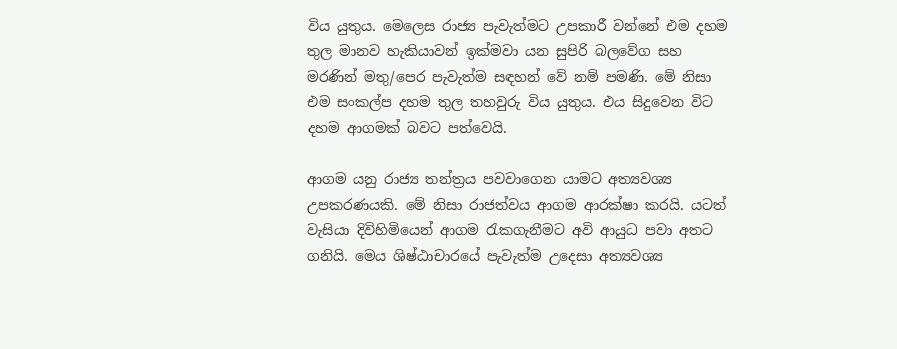විය යුතුය. මෙලෙස රාජ්‍ය පැවැත්මට උපකාරී වන්නේ එම දහම තුල මානව හැකියාවන් ඉක්මවා යන සුපිරි බලවේග සහ මරණින් මතු/පෙර පැවැත්ම සඳහන් වේ නම් පමණි. මේ නිසා එම සංකල්ප දහම තුල තහවුරු විය යුතුය. එය සිදුවෙන විට දහම ආගමක් බවට පත්වෙයි.

ආගම යනු රාජ්‍ය තන්ත්‍රය පවවාගෙන යාමට අත්‍යවශ්‍ය උපකරණයකි. මේ නිසා රාජත්වය ආගම ආරක්ෂා කරයි. යටත් වැසියා දිවිහිමියෙන් ආගම රැකගැනීමට අවි ආයුධ පවා අතට ගනියි. මෙය ශිෂ්ඨාචාරයේ පැවැත්ම උදෙසා අත්‍යවශ්‍ය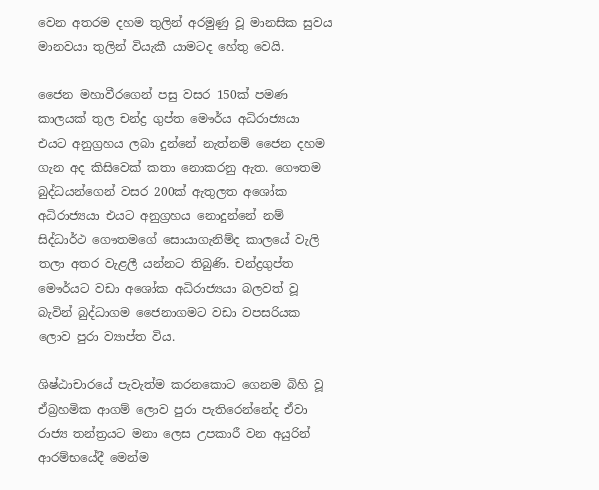වෙන අතරම දහම තුලින් අරමුණු වූ මානසික සුවය මානවයා තුලින් වියැකී යාමටද හේතු වෙයි.

ජෛන මහාවීරගෙන් පසු වසර 150ක් පමණ කාලයක් තුල චන්ද්‍ර ගුප්ත මෞර්ය අධිරාජ්‍යයා එයට අනුග්‍රහය ලබා දුන්නේ නැත්නම් ජෛන දහම ගැන අද කිසිවෙක් කතා නොකරනු ඇත. ගෞතම බුද්ධයන්ගෙන් වසර 200ක් ඇතුලත අශෝක අධිරාජ්‍යයා එයට අනුග්‍රහය නොදුන්නේ නම් සිද්ධාර්ථ ගෞතමගේ සොයාගැනිම්ද කාලයේ වැලි තලා අතර වැළලී යන්නට තිබුණි. චන්ද්‍රගුප්ත මෞර්යට වඩා අශෝක අධිරාජ්‍යයා බලවත් වූ බැවින් බුද්ධාගම ජෛනාගමට වඩා වපසරියක ලොව පුරා ව්‍යාප්ත විය.

ශිෂ්ඨාචාරයේ පැවැත්ම කරනකොට ගෙනම බිහි වූ ඒබ්‍රහමික ආගම් ලොව පුරා පැතිරෙන්නේද ඒවා රාජ්‍ය තන්ත්‍රයට මනා ලෙස උපකාරී වන අයුරින් ආරම්භයේදී මෙන්ම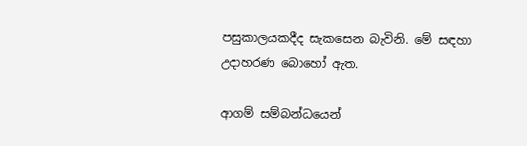පසුකාලයකදීද සැකසෙන බැවිනි. මේ සඳහා උදාහරණ බොහෝ ඇත.

ආගම් සම්බන්ධයෙන්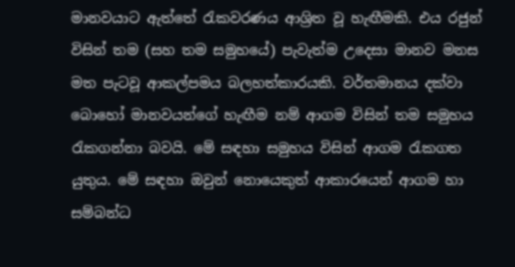මානවයාට ඇත්තේ රැකවරණය ආශ්‍රිත වූ හැඟීමකි. එය රජුන් විසින් තම (සහ තම සමුහයේ) පැවැත්ම උදෙසා මානව මනස මත පැටවූ ආකල්පමය බලහත්කාරයකි. වර්තමානය දක්වා බොහෝ මානවයන්ගේ හැඟීම නම් ආගම විසින් තම සමුහය රැකගන්නා බවයි. මේ සඳහා සමුහය විසින් ආගම රැකගත යුතුය. මේ සඳහා ඔවුන් නොයෙකුත් ආකාරයෙන් ආගම හා සම්බන්ධ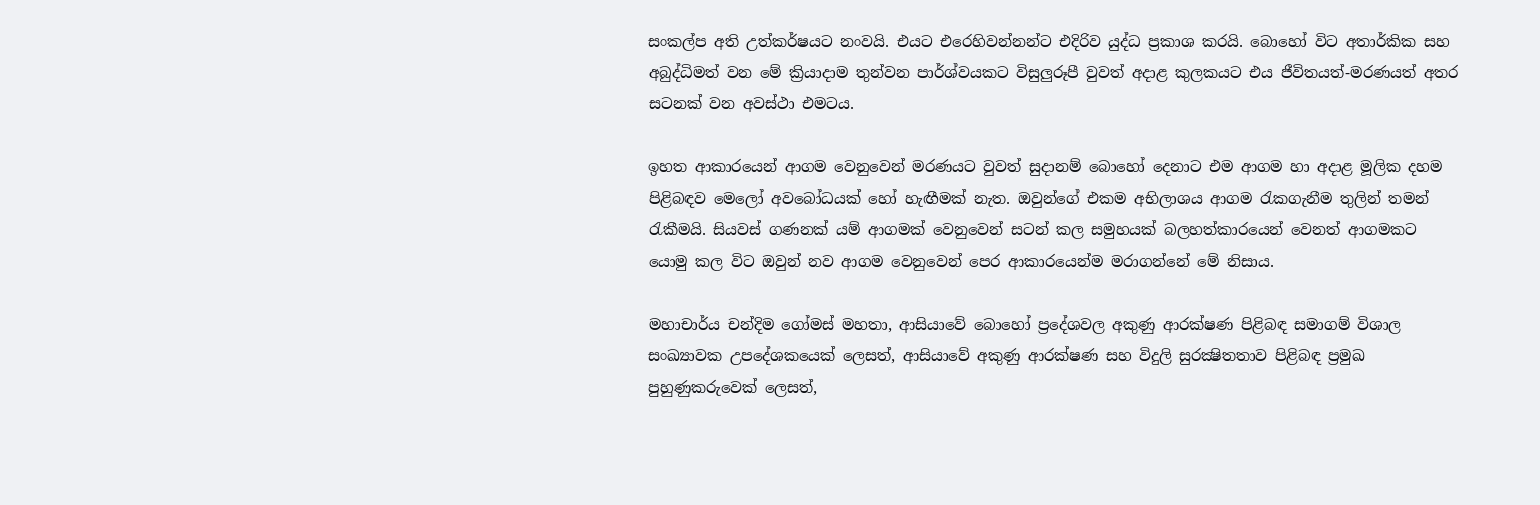සංකල්ප අති උත්කර්ෂයට නංවයි. එයට එරෙහිවන්නන්ට එදිරිව යුද්ධ ප්‍රකාශ කරයි. බොහෝ විට අතාර්කික සහ අබුද්ධිමත් වන මේ ක්‍රියාදාම තුන්වන පාර්ශ්වයකට විසුලුරූපී වුවත් අදාළ කුලකයට එය ජීවිතයත්-මරණයත් අතර සටනක් වන අවස්ථා එමටය.

ඉහත ආකාරයෙන් ආගම වෙනුවෙන් මරණයට වුවත් සුදානම් බොහෝ දෙනාට එම ආගම හා අදාළ මූලික දහම පිළිබඳව මෙලෝ අවබෝධයක් හෝ හැඟීමක් නැත. ඔවුන්ගේ එකම අභිලාශය ආගම රැකගැනීම තුලින් තමන් රැකීමයි. සියවස් ගණනක් යම් ආගමක් වෙනුවෙන් සටන් කල සමුහයක් බලහත්කාරයෙන් වෙනත් ආගමකට යොමු කල විට ඔවුන් නව ආගම වෙනුවෙන් පෙර ආකාරයෙන්ම මරාගන්නේ මේ නිසාය.

මහාචාර්ය චන්දිම ගෝමස් මහතා, ආසියාවේ බොහෝ ප්‍රදේශවල අකුණු ආරක්ෂණ පිළිබඳ සමාගම් විශාල සංඛ්‍යාවක උපදේශකයෙක් ලෙසත්, ආසියාවේ අකුණු ආරක්ෂණ සහ විදුලි සුරක්‍ෂිතතාව පිළිබඳ ප්‍රමුඛ පුහුණුකරුවෙක් ලෙසත්,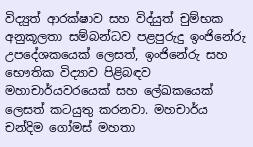විද්‍යුත් ආරක්ෂාව සහ විද්යුත් චුම්භක අනුකූලතා සම්බන්ධව පළපුරුදු ඉංජිනේරු උපදේශකයෙක් ලෙසත්, ඉංජිනේරු සහ භෞතික විද්‍යාව පිළිබඳව මහාචාර්යවරයෙක් සහ ලේඛකයෙක් ලෙසත් කටයුතු කරනවා. මහචාර්ය චන්දිම ගෝමස් මහතා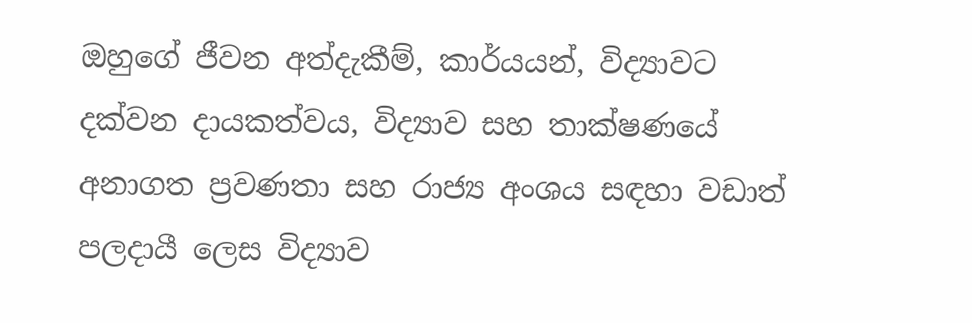ඔහුගේ ජීවන අත්දැකීම්, කාර්යයන්, විද්‍යාවට දක්වන දායකත්වය, විද්‍යාව සහ තාක්ෂණයේ අනාගත ප්‍රවණතා සහ රාජ්‍ය අංශය සඳහා වඩාත් පලදායී ලෙස විද්‍යාව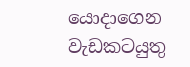යොදාගෙන වැඩකටයුතු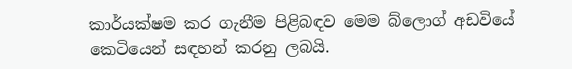කාර්යක්ෂම කර ගැනීම පිළිබඳව මෙම බ්ලොග් අඩවියේ කෙටියෙන් සඳහන් කරනු ලබයි.